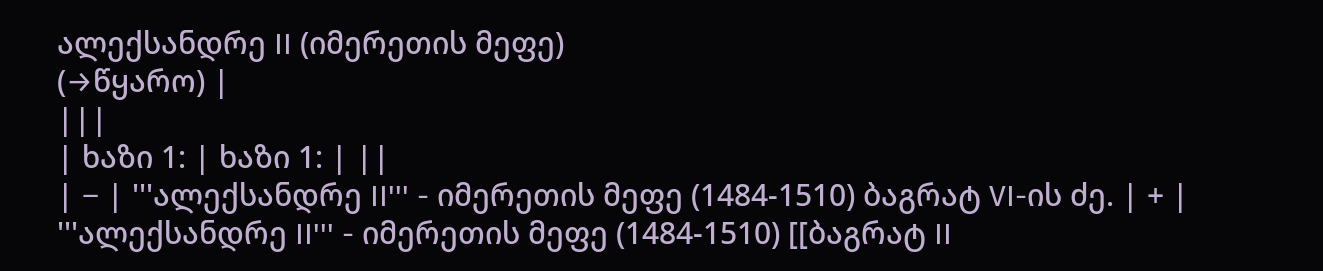ალექსანდრე II (იმერეთის მეფე)
(→წყარო) |
|||
| ხაზი 1: | ხაზი 1: | ||
| − | '''ალექსანდრე II''' - იმერეთის მეფე (1484-1510) ბაგრატ VI-ის ძე. | + | '''ალექსანდრე II''' - იმერეთის მეფე (1484-1510) [[ბაგრატ II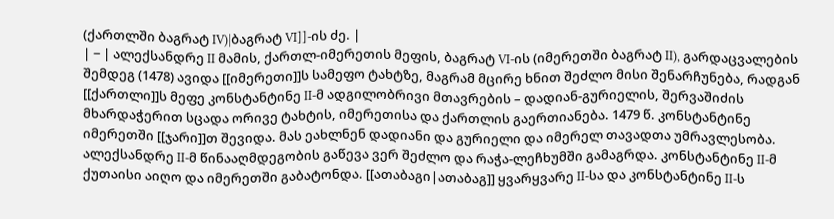(ქართლში ბაგრატ IV)|ბაგრატ VI]]-ის ძე. |
| − | ალექსანდრე II მამის, ქართლ-იმერეთის მეფის, ბაგრატ VI-ის (იმერეთში ბაგრატ II), გარდაცვალების შემდეგ (1478) ავიდა [[იმერეთი]]ს სამეფო ტახტზე, მაგრამ მცირე ხნით შეძლო მისი შენარჩუნება, რადგან [[ქართლი]]ს მეფე კონსტანტინე II-მ ადგილობრივი მთავრების – დადიან-გურიელის, შერვაშიძის მხარდაჭერით სცადა ორივე ტახტის, იმერეთისა და ქართლის გაერთიანება. 1479 წ. კონსტანტინე იმერეთში [[ჯარი]]თ შევიდა. მას ეახლნენ დადიანი და გურიელი და იმერელ თავადთა უმრავლესობა. ალექსანდრე II-მ წინააღმდეგობის გაწევა ვერ შეძლო და რაჭა-ლეჩხუმში გამაგრდა. კონსტანტინე II-მ ქუთაისი აიღო და იმერეთში გაბატონდა. [[ათაბაგი|ათაბაგ]] ყვარყვარე II-სა და კონსტანტინე II-ს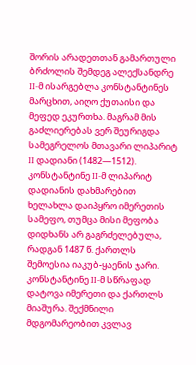შორის არადეთთან გამართული ბრძოლის შემდეგ ალექსანდრე II-მ ისარგებლა კონსტანტინეს მარცხით, აიღო ქუთაისი და მეფედ ეკურთხა. მაგრამ მის გაძლიერებას ვერ შეურიგდა სამეგრელოს მთავარი ლიპარიტ II დადიანი (1482—1512). კონსტანტინე II-მ ლიპარიტ დადიანის დახმარებით ხელახლა დაიპყრო იმერეთის სამეფო, თუმცა მისი მეფობა დიდხანს არ გაგრძელებულა, რადგან 1487 წ. ქართლს შემოესია იაკუბ-ყაენის ჯარი. კონსტანტინე II-მ სწრაფად დატოვა იმერეთი და ქართლს მიაშურა. შექმნილი მდგომარეობით კვლავ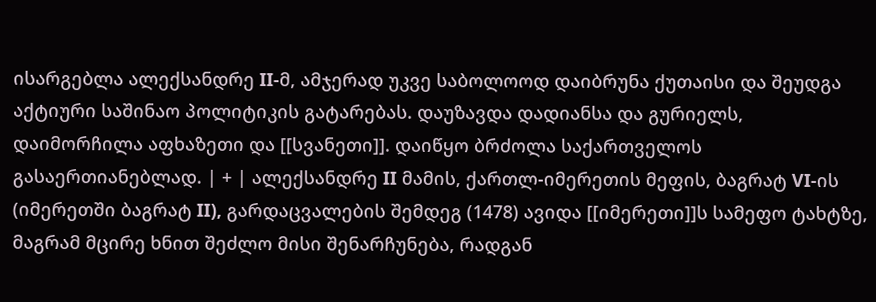ისარგებლა ალექსანდრე II-მ, ამჯერად უკვე საბოლოოდ დაიბრუნა ქუთაისი და შეუდგა აქტიური საშინაო პოლიტიკის გატარებას. დაუზავდა დადიანსა და გურიელს, დაიმორჩილა აფხაზეთი და [[სვანეთი]]. დაიწყო ბრძოლა საქართველოს გასაერთიანებლად. | + | ალექსანდრე II მამის, ქართლ-იმერეთის მეფის, ბაგრატ VI-ის (იმერეთში ბაგრატ II), გარდაცვალების შემდეგ (1478) ავიდა [[იმერეთი]]ს სამეფო ტახტზე, მაგრამ მცირე ხნით შეძლო მისი შენარჩუნება, რადგან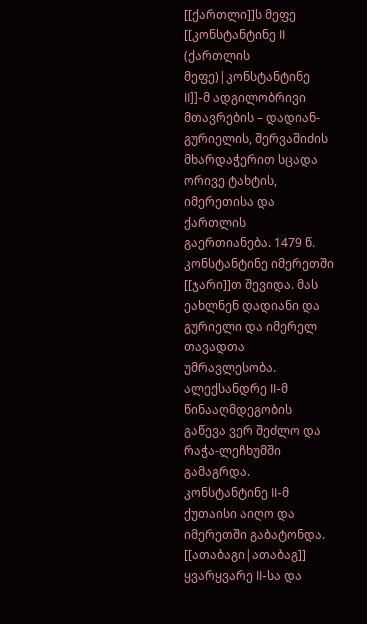[[ქართლი]]ს მეფე [[კონსტანტინე II (ქართლის მეფე)|კონსტანტინე II]]-მ ადგილობრივი მთავრების – დადიან-გურიელის, შერვაშიძის მხარდაჭერით სცადა ორივე ტახტის, იმერეთისა და ქართლის გაერთიანება. 1479 წ. კონსტანტინე იმერეთში [[ჯარი]]თ შევიდა. მას ეახლნენ დადიანი და გურიელი და იმერელ თავადთა უმრავლესობა. ალექსანდრე II-მ წინააღმდეგობის გაწევა ვერ შეძლო და რაჭა-ლეჩხუმში გამაგრდა. კონსტანტინე II-მ ქუთაისი აიღო და იმერეთში გაბატონდა. [[ათაბაგი|ათაბაგ]] ყვარყვარე II-სა და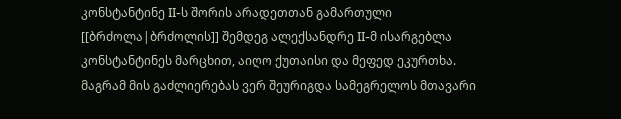კონსტანტინე II-ს შორის არადეთთან გამართული [[ბრძოლა|ბრძოლის]] შემდეგ ალექსანდრე II-მ ისარგებლა კონსტანტინეს მარცხით, აიღო ქუთაისი და მეფედ ეკურთხა. მაგრამ მის გაძლიერებას ვერ შეურიგდა სამეგრელოს მთავარი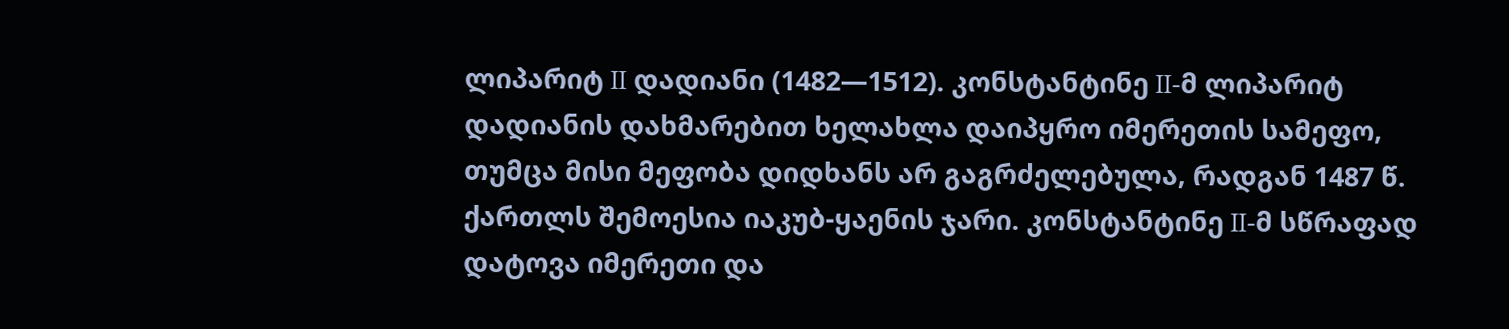ლიპარიტ II დადიანი (1482—1512). კონსტანტინე II-მ ლიპარიტ დადიანის დახმარებით ხელახლა დაიპყრო იმერეთის სამეფო, თუმცა მისი მეფობა დიდხანს არ გაგრძელებულა, რადგან 1487 წ. ქართლს შემოესია იაკუბ-ყაენის ჯარი. კონსტანტინე II-მ სწრაფად დატოვა იმერეთი და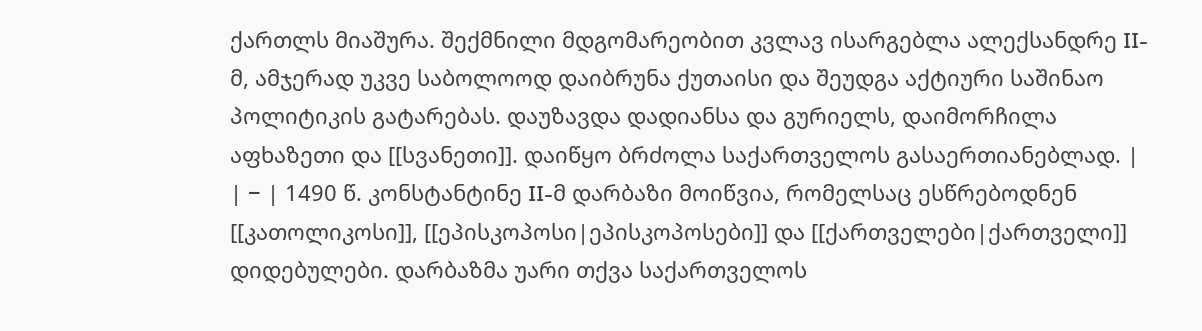ქართლს მიაშურა. შექმნილი მდგომარეობით კვლავ ისარგებლა ალექსანდრე II-მ, ამჯერად უკვე საბოლოოდ დაიბრუნა ქუთაისი და შეუდგა აქტიური საშინაო პოლიტიკის გატარებას. დაუზავდა დადიანსა და გურიელს, დაიმორჩილა აფხაზეთი და [[სვანეთი]]. დაიწყო ბრძოლა საქართველოს გასაერთიანებლად. |
| − | 1490 წ. კონსტანტინე II-მ დარბაზი მოიწვია, რომელსაც ესწრებოდნენ [[კათოლიკოსი]], [[ეპისკოპოსი|ეპისკოპოსები]] და [[ქართველები|ქართველი]] დიდებულები. დარბაზმა უარი თქვა საქართველოს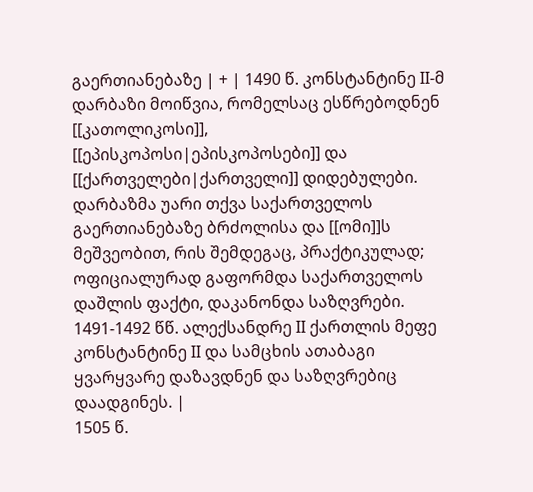გაერთიანებაზე | + | 1490 წ. კონსტანტინე II-მ დარბაზი მოიწვია, რომელსაც ესწრებოდნენ [[კათოლიკოსი]], [[ეპისკოპოსი|ეპისკოპოსები]] და [[ქართველები|ქართველი]] დიდებულები. დარბაზმა უარი თქვა საქართველოს გაერთიანებაზე ბრძოლისა და [[ომი]]ს მეშვეობით, რის შემდეგაც, პრაქტიკულად; ოფიციალურად გაფორმდა საქართველოს დაშლის ფაქტი, დაკანონდა საზღვრები. 1491-1492 წწ. ალექსანდრე II ქართლის მეფე კონსტანტინე II და სამცხის ათაბაგი ყვარყვარე დაზავდნენ და საზღვრებიც დაადგინეს. |
1505 წ.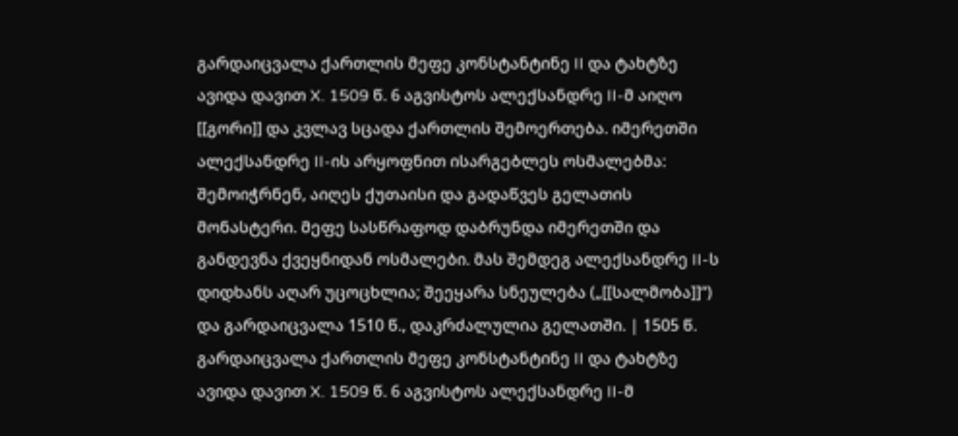გარდაიცვალა ქართლის მეფე კონსტანტინე II და ტახტზე ავიდა დავით X. 1509 წ. 6 აგვისტოს ალექსანდრე II-მ აიღო [[გორი]] და კვლავ სცადა ქართლის შემოერთება. იმერეთში ალექსანდრე II-ის არყოფნით ისარგებლეს ოსმალებმა: შემოიჭრნენ, აიღეს ქუთაისი და გადაწვეს გელათის მონასტერი. მეფე სასწრაფოდ დაბრუნდა იმერეთში და განდევნა ქვეყნიდან ოსმალები. მას შემდეგ ალექსანდრე II-ს დიდხანს აღარ უცოცხლია; შეეყარა სნეულება („[[სალმობა]]“) და გარდაიცვალა 1510 წ., დაკრძალულია გელათში. | 1505 წ. გარდაიცვალა ქართლის მეფე კონსტანტინე II და ტახტზე ავიდა დავით X. 1509 წ. 6 აგვისტოს ალექსანდრე II-მ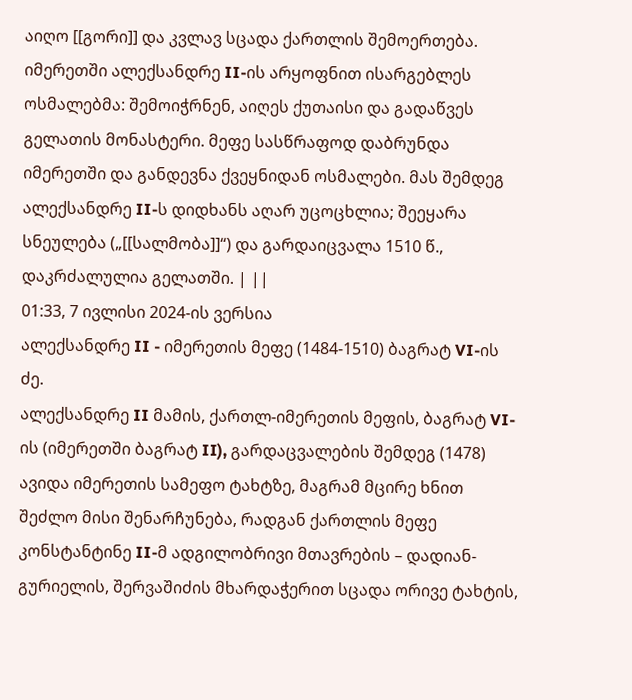აიღო [[გორი]] და კვლავ სცადა ქართლის შემოერთება. იმერეთში ალექსანდრე II-ის არყოფნით ისარგებლეს ოსმალებმა: შემოიჭრნენ, აიღეს ქუთაისი და გადაწვეს გელათის მონასტერი. მეფე სასწრაფოდ დაბრუნდა იმერეთში და განდევნა ქვეყნიდან ოსმალები. მას შემდეგ ალექსანდრე II-ს დიდხანს აღარ უცოცხლია; შეეყარა სნეულება („[[სალმობა]]“) და გარდაიცვალა 1510 წ., დაკრძალულია გელათში. | ||
01:33, 7 ივლისი 2024-ის ვერსია
ალექსანდრე II - იმერეთის მეფე (1484-1510) ბაგრატ VI-ის ძე.
ალექსანდრე II მამის, ქართლ-იმერეთის მეფის, ბაგრატ VI-ის (იმერეთში ბაგრატ II), გარდაცვალების შემდეგ (1478) ავიდა იმერეთის სამეფო ტახტზე, მაგრამ მცირე ხნით შეძლო მისი შენარჩუნება, რადგან ქართლის მეფე კონსტანტინე II-მ ადგილობრივი მთავრების – დადიან-გურიელის, შერვაშიძის მხარდაჭერით სცადა ორივე ტახტის,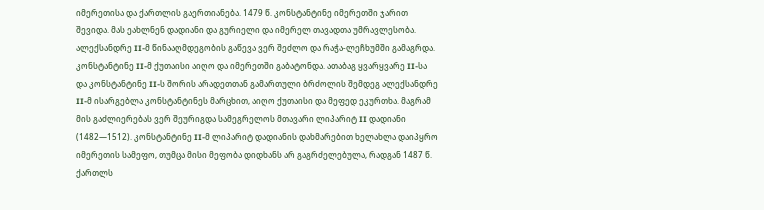იმერეთისა და ქართლის გაერთიანება. 1479 წ. კონსტანტინე იმერეთში ჯარით შევიდა. მას ეახლნენ დადიანი და გურიელი და იმერელ თავადთა უმრავლესობა. ალექსანდრე II-მ წინააღმდეგობის გაწევა ვერ შეძლო და რაჭა-ლეჩხუმში გამაგრდა. კონსტანტინე II-მ ქუთაისი აიღო და იმერეთში გაბატონდა. ათაბაგ ყვარყვარე II-სა და კონსტანტინე II-ს შორის არადეთთან გამართული ბრძოლის შემდეგ ალექსანდრე II-მ ისარგებლა კონსტანტინეს მარცხით, აიღო ქუთაისი და მეფედ ეკურთხა. მაგრამ მის გაძლიერებას ვერ შეურიგდა სამეგრელოს მთავარი ლიპარიტ II დადიანი (1482—1512). კონსტანტინე II-მ ლიპარიტ დადიანის დახმარებით ხელახლა დაიპყრო იმერეთის სამეფო, თუმცა მისი მეფობა დიდხანს არ გაგრძელებულა, რადგან 1487 წ. ქართლს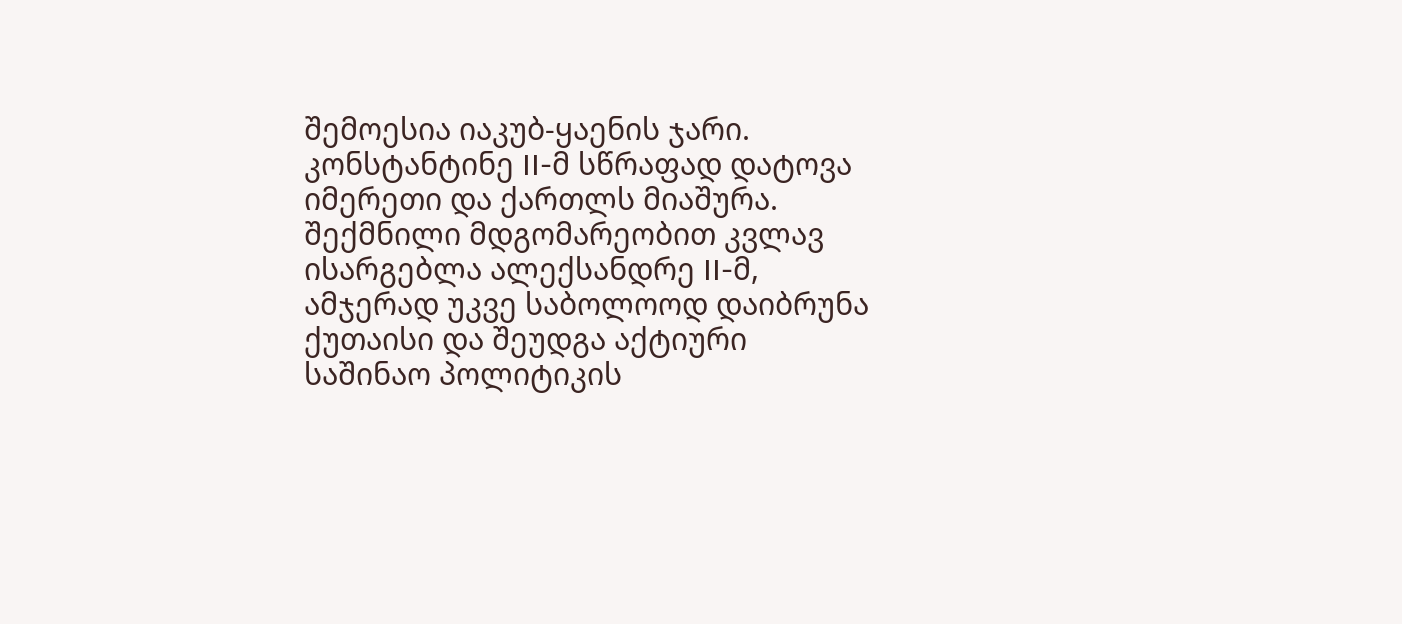შემოესია იაკუბ-ყაენის ჯარი. კონსტანტინე II-მ სწრაფად დატოვა იმერეთი და ქართლს მიაშურა. შექმნილი მდგომარეობით კვლავ ისარგებლა ალექსანდრე II-მ, ამჯერად უკვე საბოლოოდ დაიბრუნა ქუთაისი და შეუდგა აქტიური საშინაო პოლიტიკის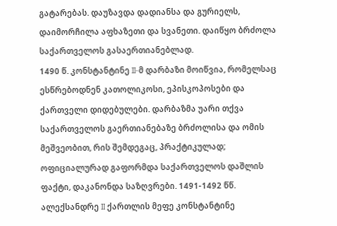გატარებას. დაუზავდა დადიანსა და გურიელს, დაიმორჩილა აფხაზეთი და სვანეთი. დაიწყო ბრძოლა საქართველოს გასაერთიანებლად.
1490 წ. კონსტანტინე II-მ დარბაზი მოიწვია, რომელსაც ესწრებოდნენ კათოლიკოსი, ეპისკოპოსები და ქართველი დიდებულები. დარბაზმა უარი თქვა საქართველოს გაერთიანებაზე ბრძოლისა და ომის მეშვეობით, რის შემდეგაც, პრაქტიკულად; ოფიციალურად გაფორმდა საქართველოს დაშლის ფაქტი, დაკანონდა საზღვრები. 1491-1492 წწ. ალექსანდრე II ქართლის მეფე კონსტანტინე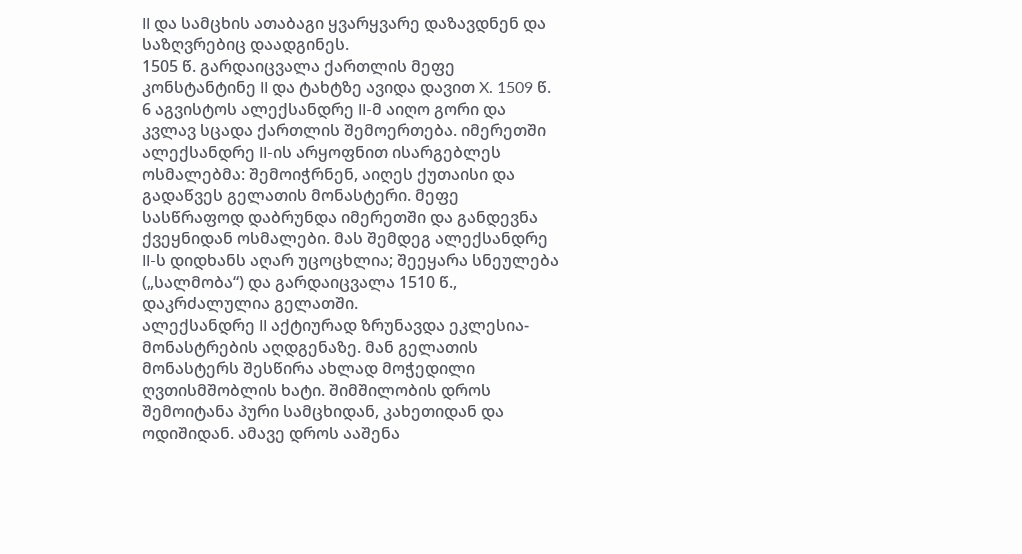II და სამცხის ათაბაგი ყვარყვარე დაზავდნენ და საზღვრებიც დაადგინეს.
1505 წ. გარდაიცვალა ქართლის მეფე კონსტანტინე II და ტახტზე ავიდა დავით X. 1509 წ. 6 აგვისტოს ალექსანდრე II-მ აიღო გორი და კვლავ სცადა ქართლის შემოერთება. იმერეთში ალექსანდრე II-ის არყოფნით ისარგებლეს ოსმალებმა: შემოიჭრნენ, აიღეს ქუთაისი და გადაწვეს გელათის მონასტერი. მეფე სასწრაფოდ დაბრუნდა იმერეთში და განდევნა ქვეყნიდან ოსმალები. მას შემდეგ ალექსანდრე II-ს დიდხანს აღარ უცოცხლია; შეეყარა სნეულება („სალმობა“) და გარდაიცვალა 1510 წ., დაკრძალულია გელათში.
ალექსანდრე II აქტიურად ზრუნავდა ეკლესია-მონასტრების აღდგენაზე. მან გელათის მონასტერს შესწირა ახლად მოჭედილი ღვთისმშობლის ხატი. შიმშილობის დროს შემოიტანა პური სამცხიდან, კახეთიდან და ოდიშიდან. ამავე დროს ააშენა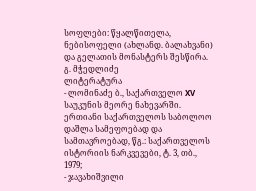სოფლები: წყალწითელა, ნებისოფელი (ახლანდ. ბალახვანი) და გელათის მონასტერს შესწირა.
გ. მჭედლიძე
ლიტერატურა
- ლომინაძე ბ., საქართველო XV საუკუნის მეორე ნახევარში. ერთიანი საქართველოს საბოლოო დაშლა სამეფოებად და სამთავროებად, წგ.: საქართველოს ისტორიის ნარკვევები, ტ. 3, თბ., 1979;
- ჯავახიშვილი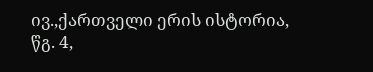ივ.,ქართველი ერის ისტორია, წგ. 4,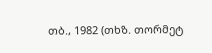თბ., 1982 (თხზ. თორმეტ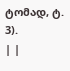ტომად, ტ. 3).
| |